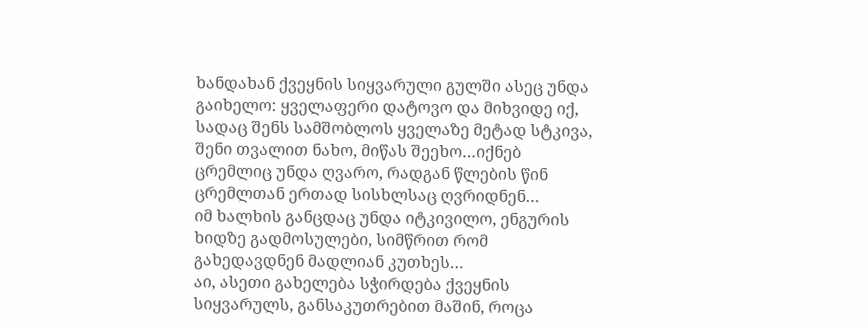ხანდახან ქვეყნის სიყვარული გულში ასეც უნდა გაიხელო: ყველაფერი დატოვო და მიხვიდე იქ, სადაც შენს სამშობლოს ყველაზე მეტად სტკივა, შენი თვალით ნახო, მიწას შეეხო…იქნებ ცრემლიც უნდა ღვარო, რადგან წლების წინ ცრემლთან ერთად სისხლსაც ღვრიდნენ…
იმ ხალხის განცდაც უნდა იტკივილო, ენგურის ხიდზე გადმოსულები, სიმწრით რომ გახედავდნენ მადლიან კუთხეს…
აი, ასეთი გახელება სჭირდება ქვეყნის სიყვარულს, განსაკუთრებით მაშინ, როცა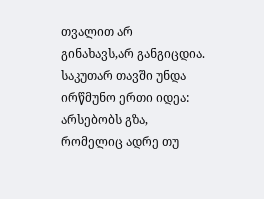თვალით არ გინახავს,არ განგიცდია. საკუთარ თავში უნდა ირწმუნო ერთი იდეა: არსებობს გზა, რომელიც ადრე თუ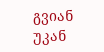გვიან უკან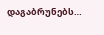დაგაბრუნებს…